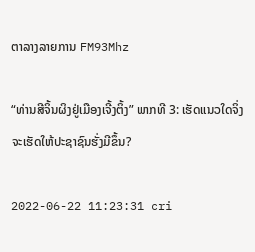ຕາລາງລາຍການ FM93Mhz

“ທ່ານສີຈິ້ນຜິງຢູ່ເມືອງເຈີ້ງຕິ້ງ” ພາກທີ 3: ເຮັດແນວໃດຈິ່ງຈະເຮັດໃຫ້ປະຊາຊົນຮັ່ງມີຂຶ້ນ?

2022-06-22 11:23:31 cri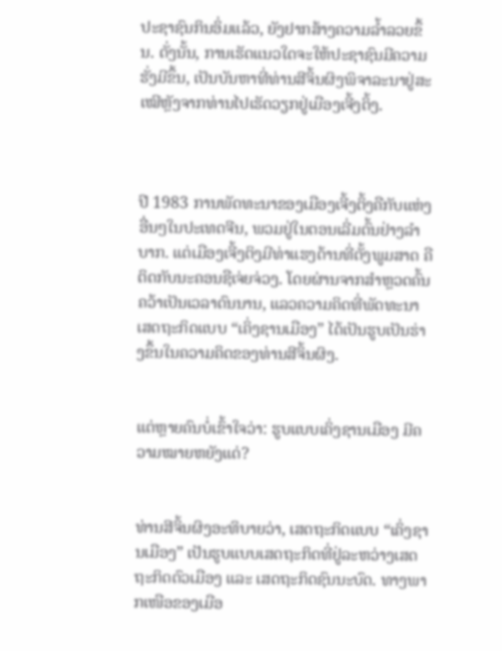ປະຊາຊົນກິນອິ່ມແລ້ວ, ຍັງຢາກສ້າງຄວາມລໍ້າລວຍຂຶ້ນ. ດັ່ງນັ້ນ, ການເຮັດແນວໃດຈະໃຫ້ປະຊາຊົນມີຄວາມຮັ່ງມີຂຶ້ນ, ເປັນບັນຫາທີ່ທ່ານສີຈິ້ນຜິງພິຈາລະນາຢູ່ສະເໝີຫຼັງຈາກທ່ານໄປເຮັດວຽກຢູ່ເມືອງເຈີ້ງຕິ້ງ.



ປີ 1983 ການພັດທະນາຂອງເມືອງເຈີ້ງຕິ້ງຄືກັບແຫ່ງອື່ນໆໃນປະເທດຈີນ, ພວມຢູ່ໃນຕອນເລີ່ມຕົ້ນຢ່າງລຳບາກ. ແຕ່ເມືອງເຈີ້ງຕິງມີທ່າແຮງດ້ານທີ່ຕັ້ງພູມສາດ ຄືຕິດກັບນະຄອນຊືເຈ່ຍຈ່ວງ. ໂດຍຜ່ານຈາກສຳຫຼວດຄົ້ນຄວ້າເປັນເວລາດົນນານ, ແລວຄວາມຄິດທີ່ພັດທະນາເສດຖະກິດແບບ “ເຄິ່ງຊານເມືອງ” ໄດ້ເປັນຮູບເປັນຮ່າງຂຶ້ນໃນຄວາມຄິດຂອງທ່ານສີຈິ້ນຜິງ.


ແຕ່ຫຼາຍຄົນບໍ່ເຂົ້າໃຈວ່າ: ຮູບແບບເຄິ່ງຊານເມືອງ ມີຄວາມໝາຍຫຍັງແດ່?


ທ່ານສີຈິ້ນຜິງອະທິບາຍວ່າ, ເສດຖະກິດແບບ “ເຄິ່ງຊານເມືອງ” ເປັນຮູບແບບເສດຖະກິດທີ່ຢູ່ລະຫວ່າງເສດຖະກິດຕົວເມືອງ ແລະ ເສດຖະກິດຊົນນະບົດ. ທາງພາກເໜືອຂອງເມືອ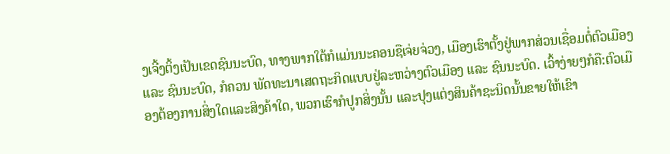ງເຈີ້ງຕິ້ງເປັນເຂດຊົນນະບົດ, ທາງພາກໃຕ້ກໍແມ່ນນະຄອນຊືເຈ່ຍຈ່ວງ, ເມືອງເຮົາຕັ້ງຢູ່ພາກສ່ວນເຊື່ອມຕໍ່ຕົວເມືອງ ແລະ ຊົນນະບົດ, ກໍຄວນ ພັດທະນາເສດຖະກິດແບບຢູ່ລະຫວ່າງຕົວເມືອງ ແລະ ຊົນນະບົດ. ເວົ້າງ່າຍໆກໍຄື:ຕົວເມືອງຕ້ອງການສິ່ງໃດແລະສິງຄ້າໃດ, ພວກເຮົາກໍປູກສິ່ງນັ້ນ ແລະປຸງແຕ່ງສິນຄ້າຊະນິດນັ້ນຂາຍໃຫ້ເຂົາ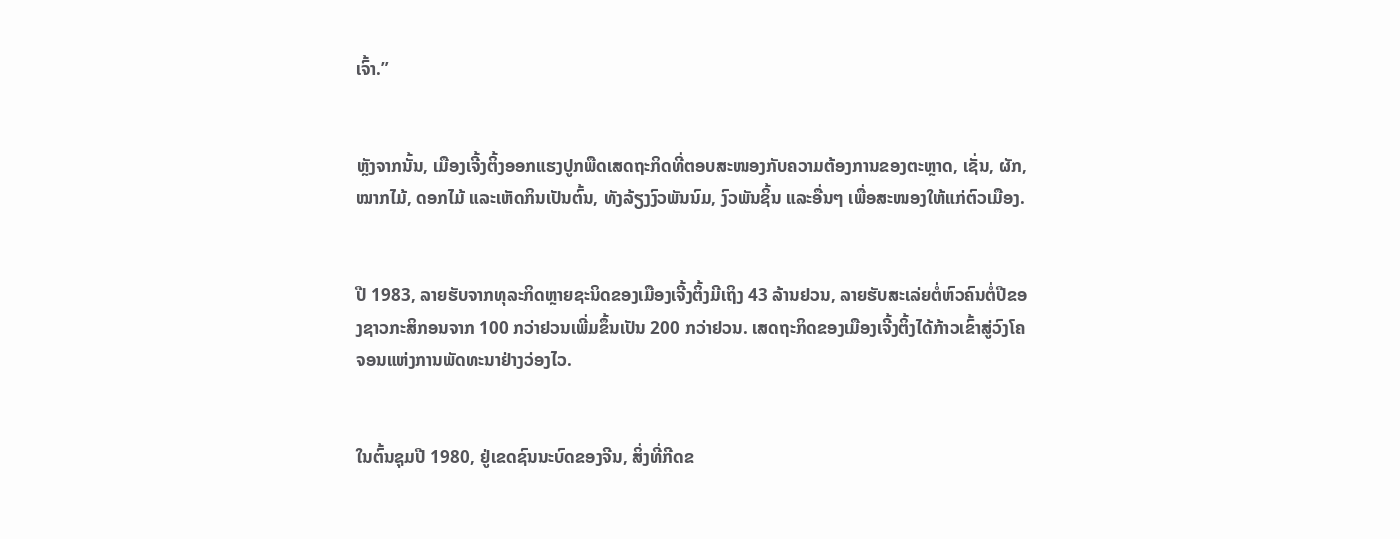ເຈົ້າ.”


ຫຼັງຈາກນັ້ນ, ເມືອງເຈີ້ງຕິ້ງອອກແຮງປູກພືດເສດຖະກິດທີ່ຕອບສະໜອງກັບຄວາມຕ້ອງການຂອງຕະຫຼາດ, ເຊັ່ນ, ຜັກ, ໝາກໄມ້, ດອກໄມ້ ແລະເຫັດກິນເປັນຕົ້ນ, ທັງລ້ຽງງົວພັນນົມ, ງົວພັນຊິ້ນ ແລະອື່ນໆ ເພື່ອສະໜອງໃຫ້ແກ່ຕົວເມືອງ.


ປີ 1983, ລາຍຮັບຈາກທຸລະກິດຫຼາຍຊະນິດຂອງເມືອງເຈີ້ງຕິ້ງມີເຖິງ 43 ລ້ານຢວນ, ລາຍຮັບສະເລ່ຍຕໍ່ຫົວຄົນຕໍ່ປີຂອງຊາວກະສິກອນຈາກ 100 ກວ່າຢວນເພີ່ມຂຶ້ນເປັນ 200 ກວ່າຢວນ. ເສດຖະກິດຂອງເມືອງເຈີ້ງຕິ້ງໄດ້ກ້າວເຂົ້າສູ່ວົງໂຄຈອນແຫ່ງການພັດທະນາຢ່າງວ່ອງໄວ.


ໃນຕົ້ນຊຸມປີ 1980, ຢູ່ເຂດຊົນນະບົດຂອງຈີນ, ສິ່ງທີ່ກີດຂ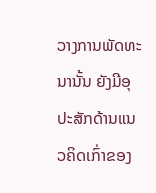ວາງການພັດທະນານັ້ນ ຍັງມີອຸປະສັກດ້ານແນວຄິດເກົ່າຂອງ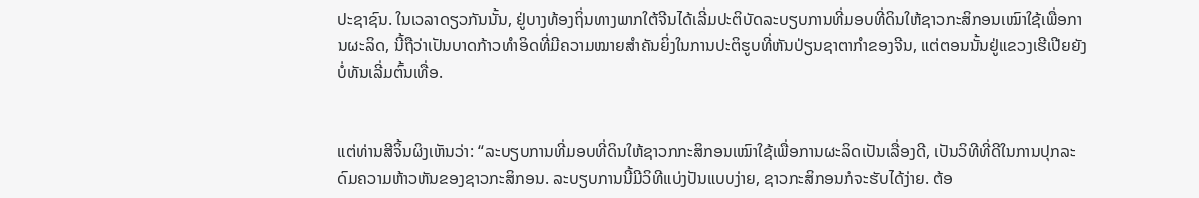ປະຊາຊົນ. ໃນເວລາດຽວກັນນັ້ນ, ຢູ່ບາງທ້ອງຖິ່ນທາງພາກໃຕ້ຈີນໄດ້ເລີ່ມປະຕິບັດລະບຽບການທີ່ມອບທີ່ດິນໃຫ້ຊາວກະສິກອນເໝົາໃຊ້ເພື່ອການຜະລິດ, ນີ້ຖືວ່າເປັນບາດກ້າວທຳອິດທີ່ມີຄວາມໝາຍສຳຄັນຍິ່ງໃນການປະຕິຮູບທີ່ຫັນປ່ຽນຊາຕາກຳຂອງຈີນ, ແຕ່ຕອນນັ້ນຢູ່ແຂວງເຮີເປີຍຍັງບໍ່ທັນເລີ່ມຕົ້ນເທື່ອ.


ແຕ່ທ່ານສີຈິ້ນຜິງເຫັນວ່າ: “ລະບຽບການທີ່ມອບທີ່ດິນໃຫ້ຊາວກກະສິກອນເໝົາໃຊ້ເພື່ອການຜະລິດເປັນເລື່ອງດີ, ເປັນວິທີທີ່ດີໃນການປຸກລະດົມຄວາມຫ້າວຫັນຂອງຊາວກະສິກອນ. ລະບຽບການນີ້ມີວິທີແບ່ງປັນແບບງ່າຍ, ຊາວກະສິກອນກໍຈະຮັບໄດ້ງ່າຍ. ຕ້ອ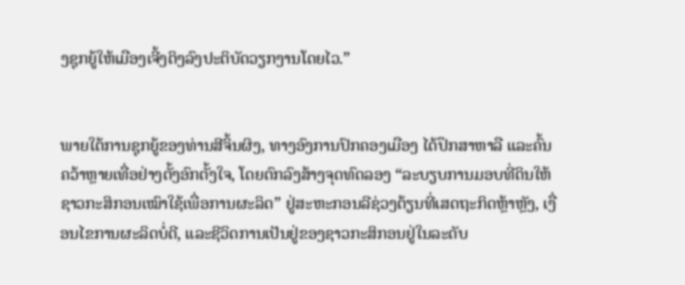ງຊຸກຍູ້ໃຫ້ເມືອງເຈີ້ງຕິງລົງປະຕິບັດວຽກງານໂດຍໄວ.”


ພາຍໃຕ້ການຊຸກຍູ້ຂອງທ່ານສີຈິ້ນຜິງ, ທາງອົງການປົກຄອງເມືອງ ໄດ້ປຶກສາຫາລື ແລະຄົ້ນຄວ້າຫຼາຍເທື່ອຢ່າງຕັ້ງອົກຕັ້ງໃຈ, ໂດຍຕົກລົງສ້າງຈຸດທົດລອງ “ລະບຽບການມອບທີ່ດິນໃຫ້ຊາວກະສິກອນເໝົາໃຊ້ເພື່ອການຜະລິດ” ຢູ່ສະຫະກອນລີຊ່ວງຕ້ຽນທີ່ເສດຖະກິດຫຼ້າຫຼັງ, ເງື່ອນໄຂການຜະລິດບໍ່ດີ, ແລະຊີວິດການເປັນຢູ່ຂອງຊາວກະສິກອນຢູ່ໃນລະດັບ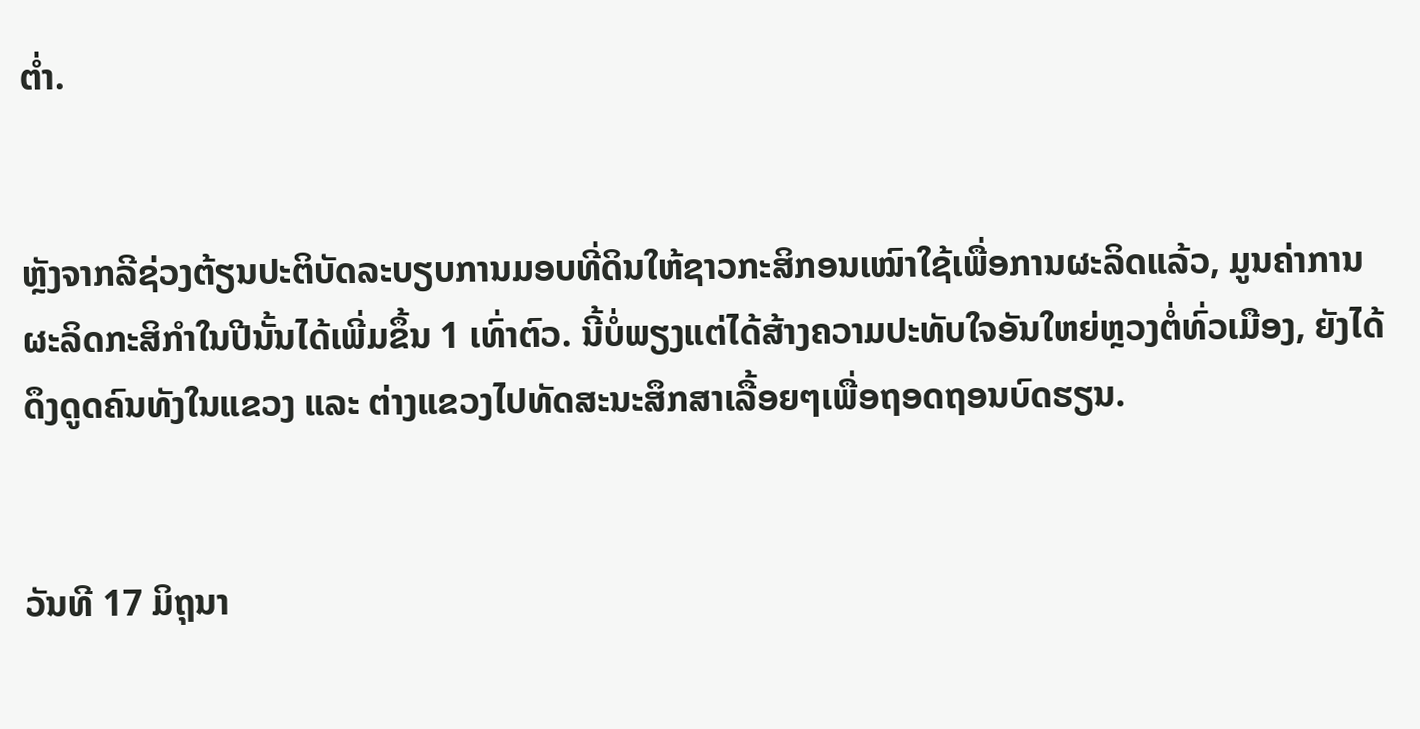ຕໍ່າ.


ຫຼັງຈາກລີຊ່ວງຕ້ຽນປະຕິບັດລະບຽບການມອບທີ່ດິນໃຫ້ຊາວກະສິກອນເໝົາໃຊ້ເພື່ອການຜະລິດແລ້ວ, ມູນຄ່າການຜະລິດກະສິກຳໃນປີນັ້ນໄດ້ເພີ່ມຂຶ້ນ 1 ເທົ່າຕົວ. ນີ້ບໍ່ພຽງແຕ່ໄດ້ສ້າງຄວາມປະທັບໃຈອັນໃຫຍ່ຫຼວງຕໍ່ທົ່ວເມືອງ, ຍັງໄດ້ດຶງດູດຄົນທັງໃນແຂວງ ແລະ ຕ່າງແຂວງໄປທັດສະນະສຶກສາເລື້ອຍໆເພື່ອຖອດຖອນບົດຮຽນ.


ວັນທີ 17 ມິຖຸນາ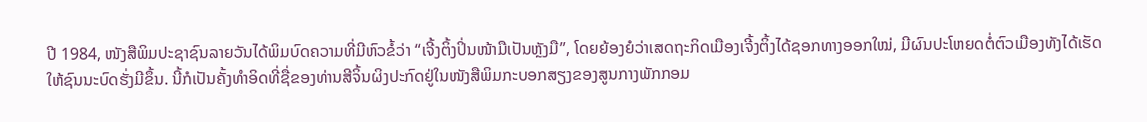ປີ 1984, ໜັງສືພິມປະຊາຊົນລາຍວັນໄດ້ພິມບົດຄວາມທີ່ມີຫົວຂໍ້ວ່າ “ເຈີ້ງຕິ້ງປິ່ນໜ້າມືເປັນຫຼັງມື”, ໂດຍຍ້ອງຍໍວ່າເສດຖະກິດເມືອງເຈີ້ງຕິ້ງໄດ້ຊອກທາງອອກໃໝ່, ມີຜົນປະໂຫຍດຕໍ່ຕົວເມືອງທັງໄດ້ເຮັດໃຫ້ຊົນນະບົດຮັ່ງມີຂຶ້ນ. ນີ້ກໍເປັນຄັ້ງທຳອິດທີ່ຊື່ຂອງທ່ານສີຈິ້ນຜິງປະກົດຢູ່ໃນໜັງສືພິມກະບອກສຽງຂອງສູນກາງພັກກອມ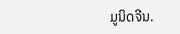ມູນິດຈີນ.